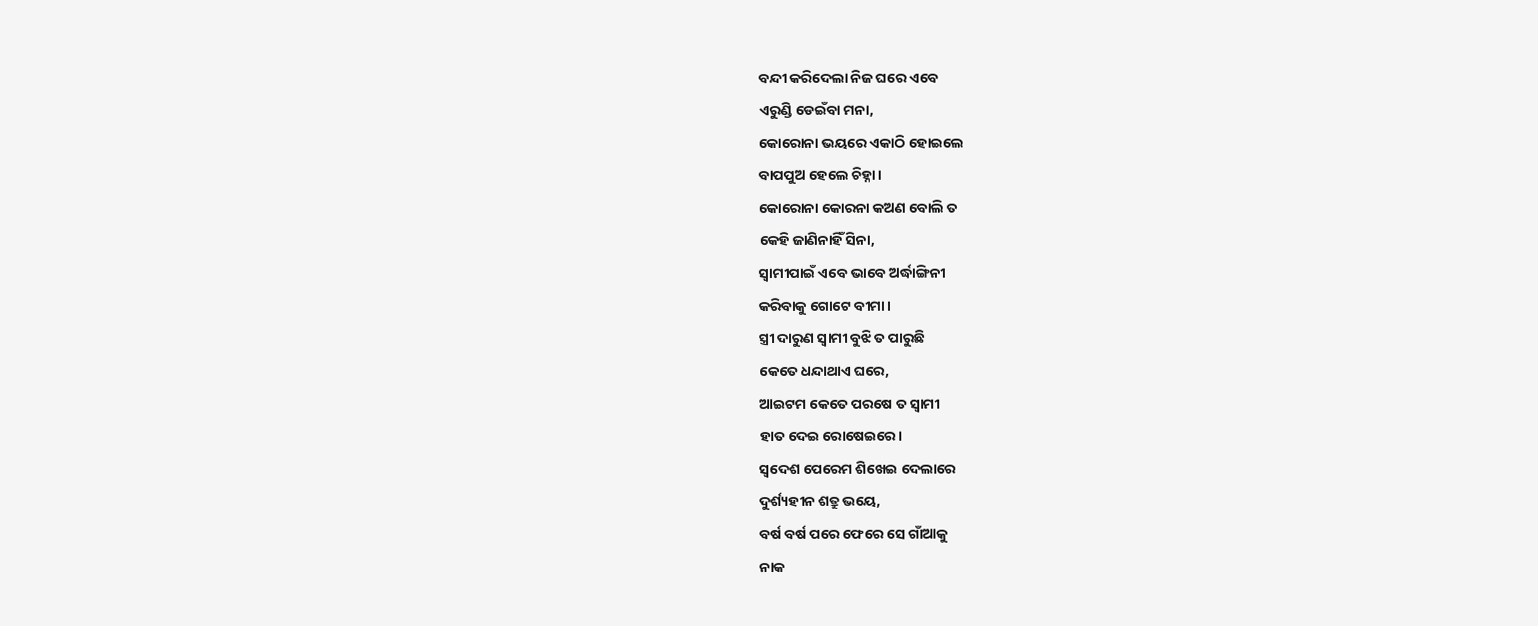ବନ୍ଦୀ କରିଦେଲା ନିଜ ଘରେ ଏବେ
ଏରୁଣ୍ଡି ଡେଇଁବା ମନା,
କୋରୋନା ଭୟରେ ଏକାଠି ହୋଇଲେ
ବାପପୁଅ ହେଲେ ଚିହ୍ନା।
କୋରୋନା କୋରନା କଅଣ ବୋଲି ତ
କେହି ଜାଣିନାହିଁ ସିନା,
ସ୍ୱାମୀପାଇଁ ଏବେ ଭାବେ ଅର୍ଦ୍ଧାଙ୍ଗିନୀ
କରିବାକୁ ଗୋଟେ ବୀମା।
ସ୍ତ୍ରୀ ଦାରୁଣ ସ୍ୱାମୀ ବୁଝି ତ ପାରୁଛି
କେତେ ଧନ୍ଦାଥାଏ ଘରେ,
ଆଇଟମ କେତେ ପରଷେ ତ ସ୍ୱାମୀ
ହାତ ଦେଇ ରୋଷେଇରେ।
ସ୍ବଦେଶ ପେରେମ ଶିଖେଇ ଦେଲାରେ
ଦୁର୍ଶ୍ୟହୀନ ଶତ୍ରୁ ଭୟେ,
ବର୍ଷ ବର୍ଷ ପରେ ଫେରେ ସେ ଗାଁଆକୁ
ନାକ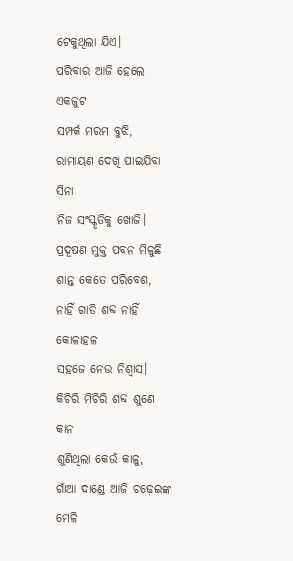ଟେକୁଥିଲା ଯିଏ।
ପରିବାର ଆଜି ହେଲେ ଏକଜୁଟ
ସମ୍ପର୍କ ମରମ ବୁଝି,
ରାମାୟଣ ଦେଖି ପାଇଯିବା ସିନା
ନିଜ ସଂସ୍କୃତିକୁ ଖୋଜି।
ପ୍ରଦୂଷଣ ମୁକ୍ତ ପବନ ମିଳୁଛି
ଶାନ୍ତ କେତେ ପରିବେଶ,
ନାହିଁ ଗାଡି ଶବ୍ଦ ନାହିଁ କୋଳାହଳ
ସହଜେ ନେଉ ନିଶ୍ୱାସ।
କିଚିରି ମିଚିରି ଶବ୍ଦ ଶୁଣେ କାନ
ଶୁଣିଥିଲା କେଉଁ କାଳୁ,
ଗାଁଆ ଦାଣ୍ଡେ ଆଜି ଚଢ଼େଇଙ୍କ ମେଳି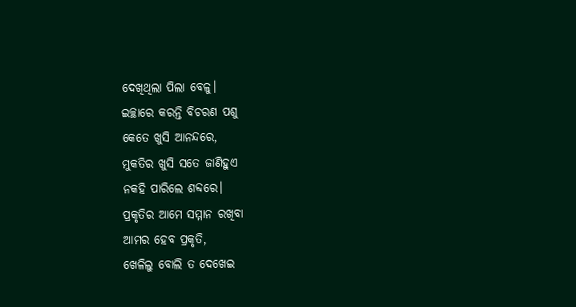ଦେଖିଥିଲା ପିଲା ବେଳୁ।
ଇଚ୍ଛାରେ କରନ୍ତି ବିଚରଣ ପଶୁ
କେତେ ଖୁସି ଆନନ୍ଦରେ,
ମୁକତିର ଖୁସି ସତେ ଜାଣିହୁଏ
ନକହି ପାରିଲେ ଶବ୍ଦରେ।
ପ୍ରକୃତିର ଆମେ ସମ୍ମାନ ରଖିବା
ଆମର ହେବ ପ୍ରକୃତି,
ଖେଳିଲୁ ବୋଲି ତ ଦେଖେଇ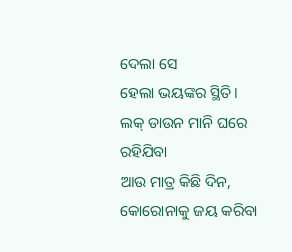ଦେଲା ସେ
ହେଲା ଭୟଙ୍କର ସ୍ଥିତି।
ଲକ୍ ଡାଉନ ମାନି ଘରେ ରହିଯିବା
ଆଉ ମାତ୍ର କିଛି ଦିନ,
କୋରୋନାକୁ ଜୟ କରିବା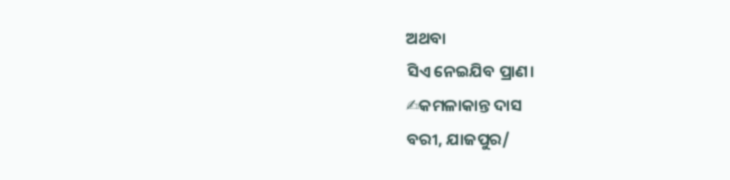ଅଥବା
ସିଏ ନେଇଯିବ ପ୍ରାଣ।
✍କମଳାକାନ୍ତ ଦାସ
ବରୀ, ଯାଜପୁର/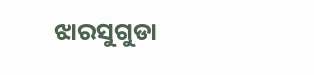ଝାରସୁଗୁଡା